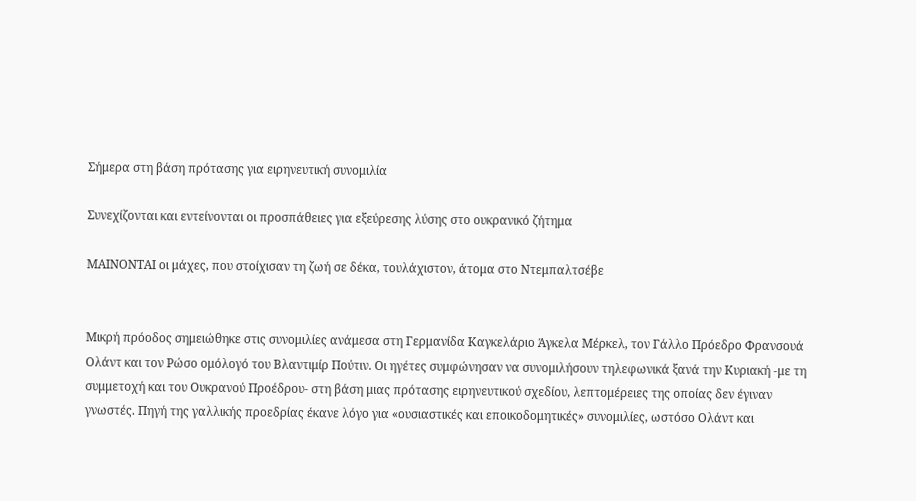Σήμερα στη βάση πρότασης για ειρηνευτική συνομιλία

Συνεχίζονται και εντείνονται οι προσπάθειες για εξεύρεσης λύσης στο ουκρανικό ζήτημα

ΜΑΙΝΟΝΤΑΙ οι μάχες, που στοίχισαν τη ζωή σε δέκα, τουλάχιστον, άτομα στο Ντεμπαλτσέβε


Μικρή πρόοδος σημειώθηκε στις συνομιλίες ανάμεσα στη Γερμανίδα Καγκελάριο Άγκελα Μέρκελ, τον Γάλλο Πρόεδρο Φρανσουά Ολάντ και τον Ρώσο ομόλογό του Βλαντιμίρ Πούτιν. Οι ηγέτες συμφώνησαν να συνομιλήσουν τηλεφωνικά ξανά την Κυριακή -με τη συμμετοχή και του Ουκρανού Προέδρου- στη βάση μιας πρότασης ειρηνευτικού σχεδίου, λεπτομέρειες της οποίας δεν έγιναν γνωστές. Πηγή της γαλλικής προεδρίας έκανε λόγο για «ουσιαστικές και εποικοδομητικές» συνομιλίες, ωστόσο Ολάντ και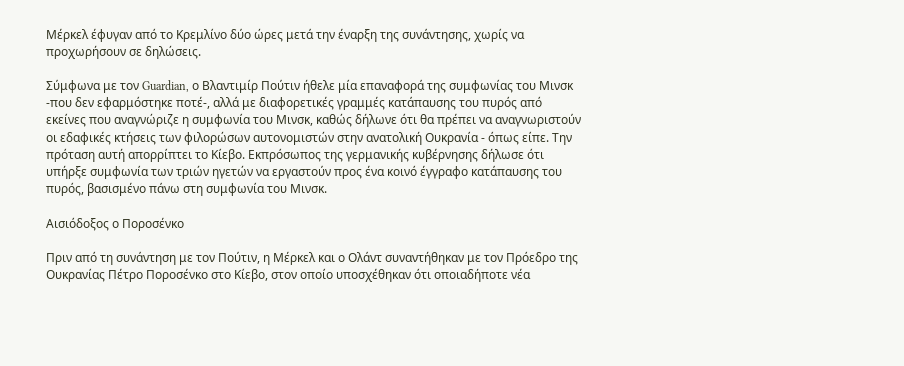Μέρκελ έφυγαν από το Κρεμλίνο δύο ώρες μετά την έναρξη της συνάντησης, χωρίς να προχωρήσουν σε δηλώσεις.

Σύμφωνα με τον Guardian, ο Βλαντιμίρ Πούτιν ήθελε μία επαναφορά της συμφωνίας του Μινσκ -που δεν εφαρμόστηκε ποτέ-, αλλά με διαφορετικές γραμμές κατάπαυσης του πυρός από εκείνες που αναγνώριζε η συμφωνία του Μινσκ, καθώς δήλωνε ότι θα πρέπει να αναγνωριστούν οι εδαφικές κτήσεις των φιλορώσων αυτονομιστών στην ανατολική Ουκρανία - όπως είπε. Την πρόταση αυτή απορρίπτει το Κίεβο. Εκπρόσωπος της γερμανικής κυβέρνησης δήλωσε ότι υπήρξε συμφωνία των τριών ηγετών να εργαστούν προς ένα κοινό έγγραφο κατάπαυσης του πυρός, βασισμένο πάνω στη συμφωνία του Μινσκ.

Αισιόδοξος ο Ποροσένκο

Πριν από τη συνάντηση με τον Πούτιν, η Μέρκελ και ο Ολάντ συναντήθηκαν με τον Πρόεδρο της Ουκρανίας Πέτρο Ποροσένκο στο Κίεβο, στον οποίο υποσχέθηκαν ότι οποιαδήποτε νέα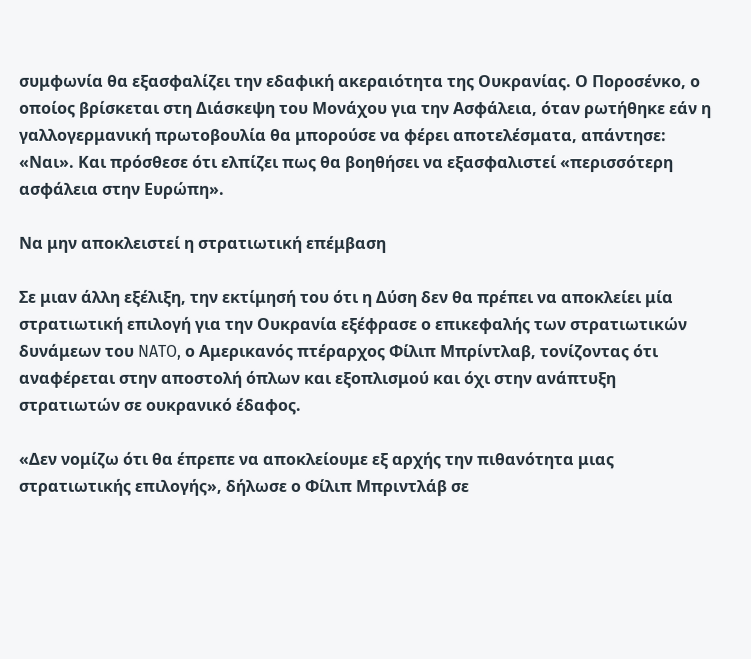συμφωνία θα εξασφαλίζει την εδαφική ακεραιότητα της Ουκρανίας. Ο Ποροσένκο, ο οποίος βρίσκεται στη Διάσκεψη του Μονάχου για την Ασφάλεια, όταν ρωτήθηκε εάν η γαλλογερμανική πρωτοβουλία θα μπορούσε να φέρει αποτελέσματα, απάντησε: «Ναι». Και πρόσθεσε ότι ελπίζει πως θα βοηθήσει να εξασφαλιστεί «περισσότερη ασφάλεια στην Ευρώπη».

Να μην αποκλειστεί η στρατιωτική επέμβαση

Σε μιαν άλλη εξέλιξη, την εκτίμησή του ότι η Δύση δεν θα πρέπει να αποκλείει μία στρατιωτική επιλογή για την Ουκρανία εξέφρασε ο επικεφαλής των στρατιωτικών δυνάμεων του NATO, ο Αμερικανός πτέραρχος Φίλιπ Μπρίντλαβ, τονίζοντας ότι αναφέρεται στην αποστολή όπλων και εξοπλισμού και όχι στην ανάπτυξη στρατιωτών σε ουκρανικό έδαφος.

«Δεν νομίζω ότι θα έπρεπε να αποκλείουμε εξ αρχής την πιθανότητα μιας στρατιωτικής επιλογής», δήλωσε ο Φίλιπ Μπριντλάβ σε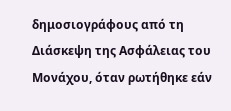δημοσιογράφους από τη Διάσκεψη της Ασφάλειας του Μονάχου, όταν ρωτήθηκε εάν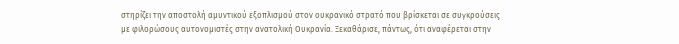στηρίζει την αποστολή αμυντικού εξοπλισμού στον ουκρανικό στρατό που βρίσκεται σε συγκρούσεις με φιλορώσους αυτονομιστές στην ανατολική Ουκρανία. Ξεκαθάρισε, πάντως, ότι αναφέρεται στην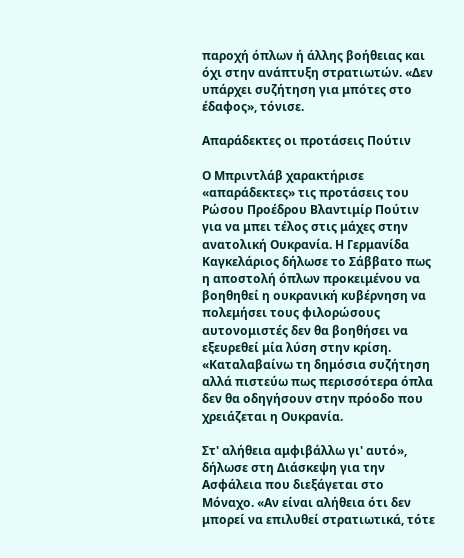παροχή όπλων ή άλλης βοήθειας και όχι στην ανάπτυξη στρατιωτών. «Δεν υπάρχει συζήτηση για μπότες στο έδαφος», τόνισε.

Απαράδεκτες οι προτάσεις Πούτιν

Ο Μπριντλάβ χαρακτήρισε «απαράδεκτες» τις προτάσεις του Ρώσου Προέδρου Βλαντιμίρ Πούτιν για να μπει τέλος στις μάχες στην ανατολική Ουκρανία. Η Γερμανίδα Καγκελάριος δήλωσε το Σάββατο πως η αποστολή όπλων προκειμένου να βοηθηθεί η ουκρανική κυβέρνηση να πολεμήσει τους φιλορώσους αυτονομιστές δεν θα βοηθήσει να εξευρεθεί μία λύση στην κρίση. «Καταλαβαίνω τη δημόσια συζήτηση αλλά πιστεύω πως περισσότερα όπλα δεν θα οδηγήσουν στην πρόοδο που χρειάζεται η Ουκρανία.

Στ' αλήθεια αμφιβάλλω γι' αυτό», δήλωσε στη Διάσκεψη για την Ασφάλεια που διεξάγεται στο Μόναχο. «Αν είναι αλήθεια ότι δεν μπορεί να επιλυθεί στρατιωτικά, τότε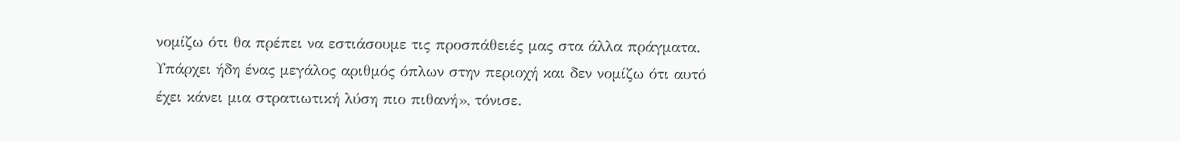νομίζω ότι θα πρέπει να εστιάσουμε τις προσπάθειές μας στα άλλα πράγματα. Υπάρχει ήδη ένας μεγάλος αριθμός όπλων στην περιοχή και δεν νομίζω ότι αυτό έχει κάνει μια στρατιωτική λύση πιο πιθανή», τόνισε.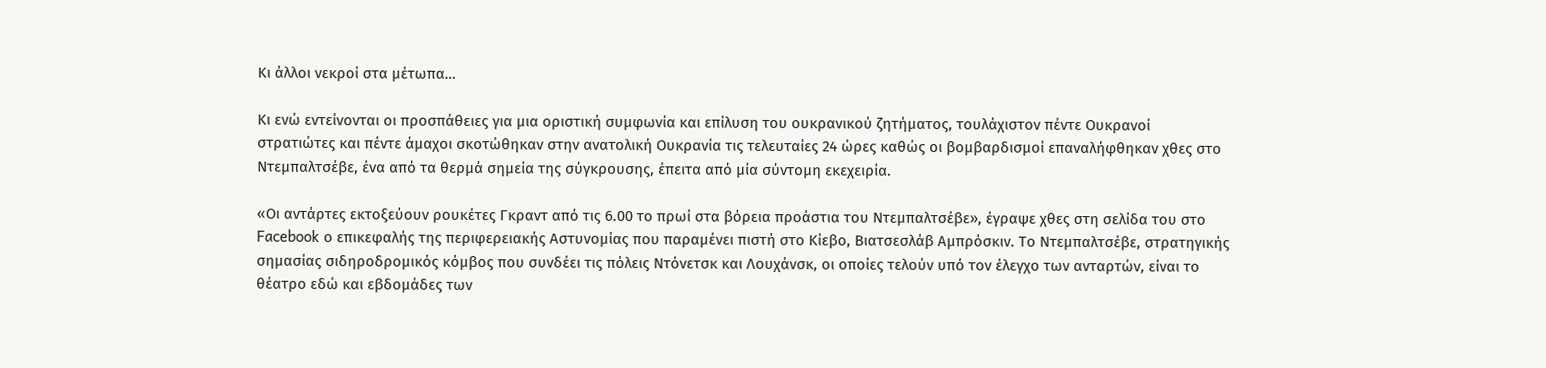Κι άλλοι νεκροί στα μέτωπα…

Κι ενώ εντείνονται οι προσπάθειες για μια οριστική συμφωνία και επίλυση του ουκρανικού ζητήματος, τουλάχιστον πέντε Ουκρανοί στρατιώτες και πέντε άμαχοι σκοτώθηκαν στην ανατολική Ουκρανία τις τελευταίες 24 ώρες καθώς οι βομβαρδισμοί επαναλήφθηκαν χθες στο Ντεμπαλτσέβε, ένα από τα θερμά σημεία της σύγκρουσης, έπειτα από μία σύντομη εκεχειρία.

«Οι αντάρτες εκτοξεύουν ρουκέτες Γκραντ από τις 6.00 το πρωί στα βόρεια προάστια του Ντεμπαλτσέβε», έγραψε χθες στη σελίδα του στο Facebook ο επικεφαλής της περιφερειακής Αστυνομίας που παραμένει πιστή στο Κίεβο, Βιατσεσλάβ Αμπρόσκιν. Το Ντεμπαλτσέβε, στρατηγικής σημασίας σιδηροδρομικός κόμβος που συνδέει τις πόλεις Ντόνετσκ και Λουχάνσκ, οι οποίες τελούν υπό τον έλεγχο των ανταρτών, είναι το θέατρο εδώ και εβδομάδες των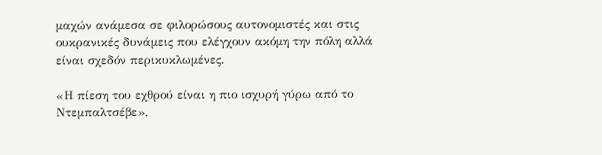μαχών ανάμεσα σε φιλορώσους αυτονομιστές και στις ουκρανικές δυνάμεις που ελέγχουν ακόμη την πόλη αλλά είναι σχεδόν περικυκλωμένες.

«Η πίεση του εχθρού είναι η πιο ισχυρή γύρω από το Ντεμπαλτσέβε»,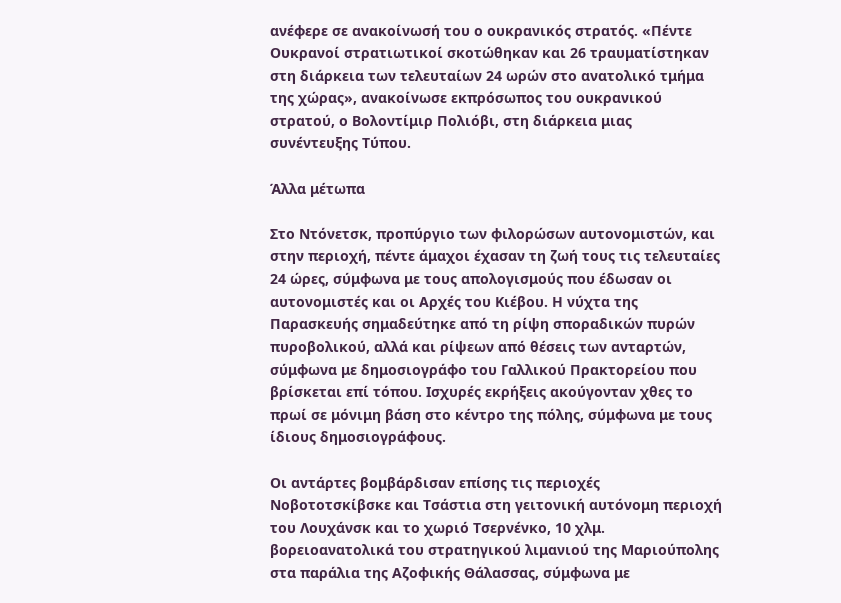ανέφερε σε ανακοίνωσή του ο ουκρανικός στρατός. «Πέντε Ουκρανοί στρατιωτικοί σκοτώθηκαν και 26 τραυματίστηκαν στη διάρκεια των τελευταίων 24 ωρών στο ανατολικό τμήμα της χώρας», ανακοίνωσε εκπρόσωπος του ουκρανικού στρατού, ο Βολοντίμιρ Πολιόβι, στη διάρκεια μιας συνέντευξης Τύπου.

Άλλα μέτωπα

Στο Ντόνετσκ, προπύργιο των φιλορώσων αυτονομιστών, και στην περιοχή, πέντε άμαχοι έχασαν τη ζωή τους τις τελευταίες 24 ώρες, σύμφωνα με τους απολογισμούς που έδωσαν οι αυτονομιστές και οι Αρχές του Κιέβου. Η νύχτα της Παρασκευής σημαδεύτηκε από τη ρίψη σποραδικών πυρών πυροβολικού, αλλά και ρίψεων από θέσεις των ανταρτών, σύμφωνα με δημοσιογράφο του Γαλλικού Πρακτορείου που βρίσκεται επί τόπου. Ισχυρές εκρήξεις ακούγονταν χθες το πρωί σε μόνιμη βάση στο κέντρο της πόλης, σύμφωνα με τους ίδιους δημοσιογράφους.

Οι αντάρτες βομβάρδισαν επίσης τις περιοχές Νοβοτοτσκίβσκε και Τσάστια στη γειτονική αυτόνομη περιοχή του Λουχάνσκ και το χωριό Τσερνένκο, 10 χλμ. βορειοανατολικά του στρατηγικού λιμανιού της Μαριούπολης στα παράλια της Αζοφικής Θάλασσας, σύμφωνα με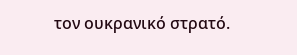τον ουκρανικό στρατό.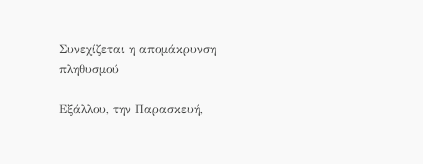Συνεχίζεται η απομάκρυνση πληθυσμού

Εξάλλου, την Παρασκευή,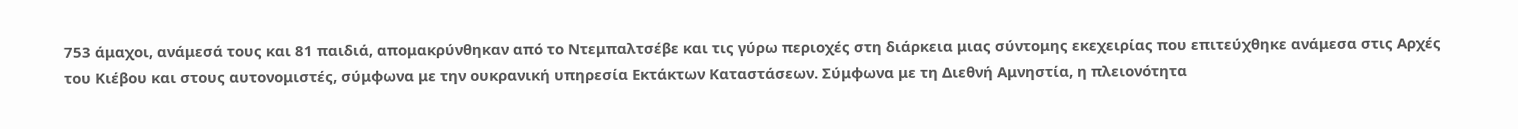753 άμαχοι, ανάμεσά τους και 81 παιδιά, απομακρύνθηκαν από το Ντεμπαλτσέβε και τις γύρω περιοχές στη διάρκεια μιας σύντομης εκεχειρίας που επιτεύχθηκε ανάμεσα στις Αρχές του Κιέβου και στους αυτονομιστές, σύμφωνα με την ουκρανική υπηρεσία Εκτάκτων Καταστάσεων. Σύμφωνα με τη Διεθνή Αμνηστία, η πλειονότητα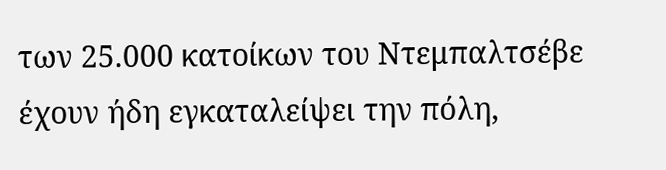των 25.000 κατοίκων του Ντεμπαλτσέβε έχουν ήδη εγκαταλείψει την πόλη,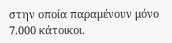στην οποία παραμένουν μόνο 7.000 κάτοικοι.